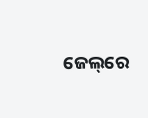ଜେଲ୍‌ରେ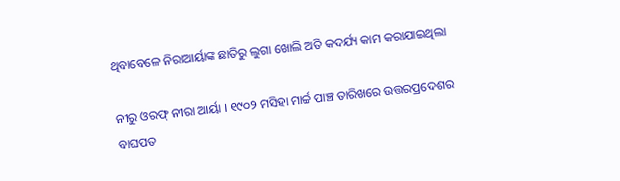ଥିବାବେଳେ ନିରାଆର୍ୟାଙ୍କ ଛାତିରୁ ଲୁଗା ଖୋଲି ଅତି କଦର୍ଯ୍ୟ କାମ କରାଯାଇଥିଲା

ନୀରୁ ଓରଫ୍ ନୀରା ଆର୍ୟା । ୧୯୦୨ ମସିହା ମାର୍ଚ୍ଚ ପାଞ୍ଚ ତାରିଖରେ ଉତ୍ତରପ୍ରଦେଶର ବାଘପତ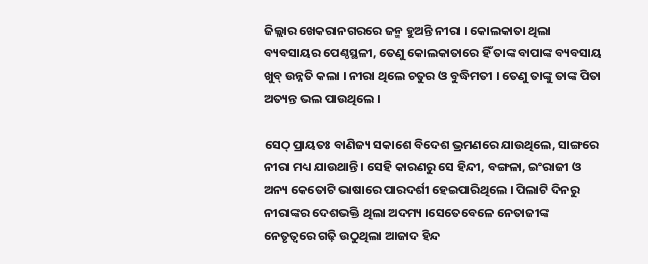ଜିଲ୍ଲାର ଖେକରାନଗରରେ ଜନ୍ମ ହୁଅନ୍ତି ନୀରା । କୋଲକାତା ଥିଲା ବ୍ୟବସାୟର ପେଣ୍ଠସ୍ଥଳୀ, ତେଣୁ କୋଲକାତାରେ ହିଁ ତାଙ୍କ ବାପାଙ୍କ ବ୍ୟବସାୟ ଖୁବ୍ ଉନ୍ନତି କଲା । ନୀରା ଥିଲେ ଚତୁର ଓ ବୁଦ୍ଧିମତୀ । ତେଣୁ ତାଙ୍କୁ ତାଙ୍କ ପିତା ଅତ୍ୟନ୍ତ ଭଲ ପାଉଥିଲେ ।

ସେଠ୍ ପ୍ରାୟତଃ ବାଣିଜ୍ୟ ସକାଶେ ବିଦେଶ ଭ୍ରମଣରେ ଯାଉଥିଲେ, ସାଙ୍ଗରେ ନୀରା ମଧ୍ୟ ଯାଉଥାନ୍ତି । ସେହି କାରଣରୁ ସେ ହିନ୍ଦୀ, ବଙ୍ଗଳା, ଇଂରାଜୀ ଓ ଅନ୍ୟ କେତୋଟି ଭାଷାରେ ପାରଦର୍ଶୀ ହେଇପାରିଥିଲେ । ପିଲାଟି ଦିନରୁ ନୀରାଙ୍କର ଦେଶଭକ୍ତି ଥିଲା ଅଦମ୍ୟ ।ସେତେବେଳେ ନେତାଜୀଙ୍କ ନେତୃତ୍ବରେ ଗଢ଼ି ଉଠୁଥିଲା ଆଜାଦ ହିନ୍ଦ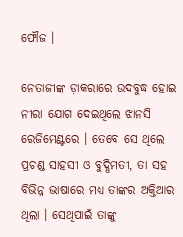ଫୌଜ ।

ନେତାଜୀଙ୍କ ଡ଼ାକରାରେ ଉଦବୁଦ୍ଧ ହୋଇ ନୀରା ଯୋଗ ଦେଇଥିଲେ ଝାନସି ରେଜିମେଣ୍ଟରେ । ତେବେ ସେ ଥିଲେ ପ୍ରଚଣ୍ଡ ସାହସୀ ଓ ବୁଦ୍ଧିମତୀ, ତା ସହ ବିଭିନ୍ନ ଭାଷାରେ ମଧ୍ୟ ତାଙ୍କର ଅକ୍ତିଆର ଥିଲା । ସେଥିପାଇଁ ତାଙ୍କୁ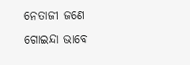ନେତାଜୀ ଜଣେ ଗୋଇନ୍ଦା ଭାବେ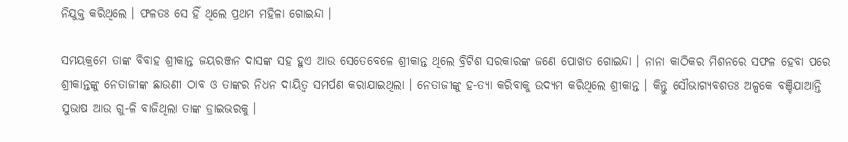ନିଯୁକ୍ତ କରିଥିଲେ । ଫଳତଃ ସେ ହିଁ ଥିଲେ ପ୍ରଥମ ମହିଳା ଗୋଇନ୍ଦା ।

ସମୟକ୍ରମେ ତାଙ୍କ ବିବାହ ଶ୍ରୀକାନ୍ତ ଜୟରଞ୍ଜନ ଦାସଙ୍କ ସହ ହୁଏ ଆଉ ସେତେବେଳେ ଶ୍ରୀକାନ୍ତ ଥିଲେ ବ୍ରିଟିଶ ସରକାରଙ୍କ ଜଣେ ପୋଖତ ଗୋଇନ୍ଦା । ନାନା କାଠିକର ମିଶନରେ ସଫଳ ହେବା ପରେ ଶ୍ରୀକାନ୍ତଙ୍କୁ ନେତାଜୀଙ୍କ ଛାଉଣୀ ଠାବ ଓ ତାଙ୍କର ନିଧନ ଦାୟିତ୍ୱ ସମର୍ପଣ କରାଯାଇଥିଲା । ନେତାଜୀଙ୍କୁ ହ-ତ୍ୟା କରିବାକୁ ଉଦ୍ୟମ କରିଥିଲେ ଶ୍ରୀକାନ୍ତ । କିନ୍ତୁ ସୌଭାଗ୍ୟବଶତଃ ଅଳ୍ପକେ ବଞ୍ଚିଯାଆନ୍ତି ସୁଭାଷ ଆଉ ଗୁ-ଳି ବାଜିଥିଲା ତାଙ୍କ ଡ୍ରାଇଭରକୁ ।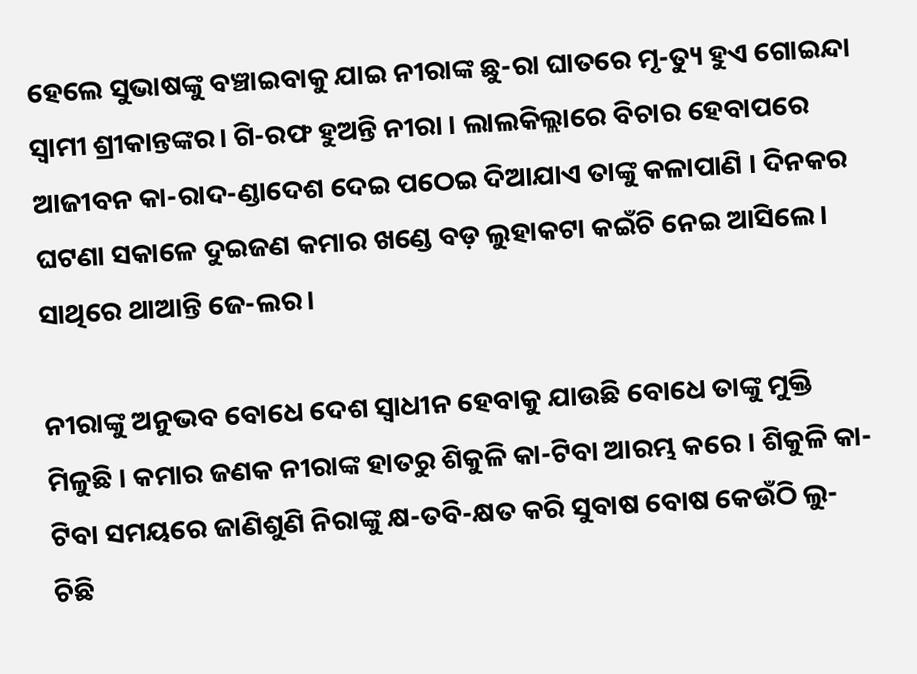ହେଲେ ସୁଭାଷଙ୍କୁ ବଞ୍ଚାଇବାକୁ ଯାଇ ନୀରାଙ୍କ ଛୁ-ରା ଘାତରେ ମୃ-ତ୍ୟୁ ହୁଏ ଗୋଇନ୍ଦା ସ୍ୱାମୀ ଶ୍ରୀକାନ୍ତଙ୍କର। ଗି-ରଫ ହୁଅନ୍ତି ନୀରା । ଲାଲକିଲ୍ଲାରେ ବିଚାର ହେବାପରେ ଆଜୀବନ କା-ରାଦ-ଣ୍ଡାଦେଶ ଦେଇ ପଠେଇ ଦିଆଯାଏ ତାଙ୍କୁ କଳାପାଣି । ଦିନକର ଘଟଣା ସକାଳେ ଦୁଇଜଣ କମାର ଖଣ୍ଡେ ବଡ଼ ଲୁହାକଟା କଇଁଚି ନେଇ ଆସିଲେ। ସାଥିରେ ଥାଆନ୍ତି ଜେ-ଲର।

ନୀରାଙ୍କୁ ଅନୁଭବ ବୋଧେ ଦେଶ ସ୍ୱାଧୀନ ହେବାକୁ ଯାଉଛି ବୋଧେ ତାଙ୍କୁ ମୁକ୍ତି ମିଳୁଛି । କମାର ଜଣକ ନୀରାଙ୍କ ହାତରୁ ଶିକୁଳି କା-ଟିବା ଆରମ୍ଭ କରେ । ଶିକୁଳି କା-ଟିବା ସମୟରେ ଜାଣିଶୁଣି ନିରାଙ୍କୁ କ୍ଷ-ତବି-କ୍ଷତ କରି ସୁବାଷ ବୋଷ କେଉଁଠି ଲୁ-ଚିଛି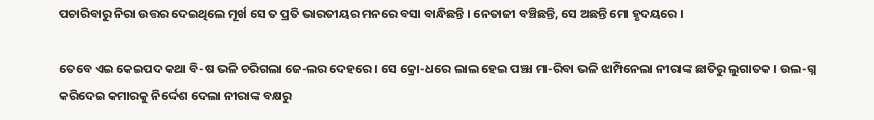ପଚାରିବାରୁ ନିରା ଉତ୍ତର ଦେଇଥିଲେ ମୂର୍ଖ ସେ ତ ପ୍ରତି ଭାରତୀୟର ମନରେ ବସା ବାନ୍ଧିଛନ୍ତି । ନେତାଜୀ ବଞ୍ଚିଛନ୍ତି, ସେ ଅଛନ୍ତି ମୋ ହୃଦୟରେ ।

ତେବେ ଏଇ କେଇପଦ କଥା ବି-ଷ ଭଳି ଚରିଗଲା ଜେ-ଲର ଦେହରେ । ସେ କ୍ରୋ-ଧରେ ଲାଲ ହେଇ ପଞ୍ଝା ମା-ରିବା ଭଳି ଝାମ୍ପିନେଲା ନୀରାଙ୍କ ଛାତିରୁ ଲୁଗାତକ । ଉଲ-ଗ୍ନ କରିଦେଇ କମାରକୁ ନିର୍ଦ୍ଦେଶ ଦେଲା ନୀରାଙ୍କ ବକ୍ଷରୁ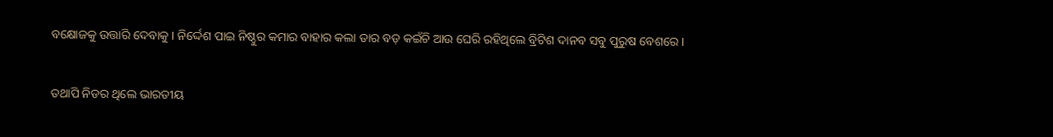ବକ୍ଷୋଜକୁ ଉତ୍ତାରି ଦେବାକୁ । ନିର୍ଦ୍ଦେଶ ପାଇ ନିଷ୍ଠୁର କମାର ବାହାର କଲା ତାର ବଡ଼ କଇଁଚି ଆଉ ଘେରି ରହିଥିଲେ ବ୍ରିଟିଶ ଦାନବ ସବୁ ପୁରୁଷ ବେଶରେ ।

ତଥାପି ନିଡର ଥିଲେ ଭାରତୀୟ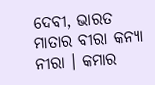ଦେବୀ, ଭାରତ ମାତାର ବୀରା କନ୍ୟା ନୀରା । କମାର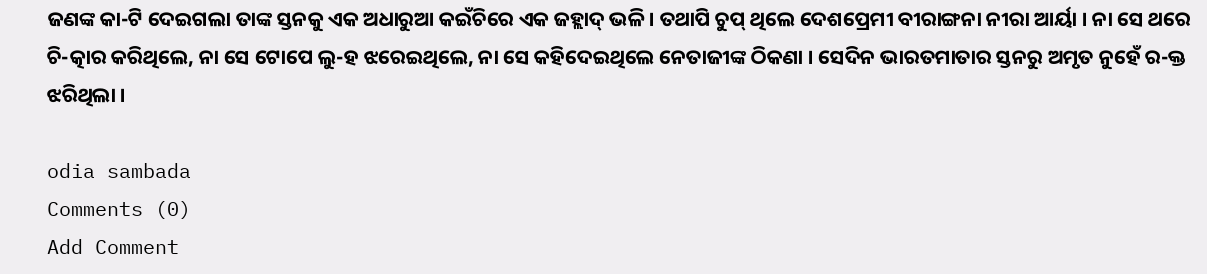ଜଣଙ୍କ କା-ଟି ଦେଇଗଲା ତାଙ୍କ ସ୍ତନକୁ ଏକ ଅଧାରୁଆ କଇଁଚିରେ ଏକ ଜହ୍ଲାଦ୍ ଭଳି । ତଥାପି ଚୁପ୍ ଥିଲେ ଦେଶପ୍ରେମୀ ବୀରାଙ୍ଗନା ନୀରା ଆର୍ୟା । ନା ସେ ଥରେ ଚି-ତ୍କାର କରିଥିଲେ, ନା ସେ ଟୋପେ ଲୁ-ହ ଝରେଇଥିଲେ, ନା ସେ କହିଦେଇଥିଲେ ନେତାଜୀଙ୍କ ଠିକଣା । ସେଦିନ ଭାରତମାତାର ସ୍ତନରୁ ଅମୃତ ନୁହେଁ ର-କ୍ତ ଝରିଥିଲା ।

odia sambada
Comments (0)
Add Comment